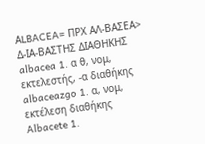ΑLBACEA= ΠΡΧ ΑΛ-ΒΑΣΕΑ> Δ-ΙΑ-ΒΑΣΤΗΣ ΔΙΑΘΗΚΗΣ
albacea 1. α θ, νομ, εκτελεστής, -α διαθήκης
albaceazgo 1. α, νομ, εκτέλεση διαθήκης
Albacete 1.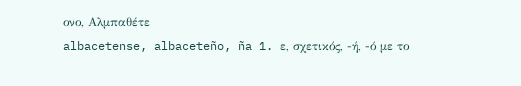ονο, Αλμπαθέτε
albacetense, albaceteño, ña 1. ε, σχετικός, -ή, -ό με το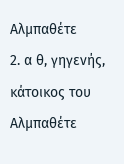Αλμπαθέτε
2. α θ, γηγενής, κάτοικος του Αλμπαθέτε